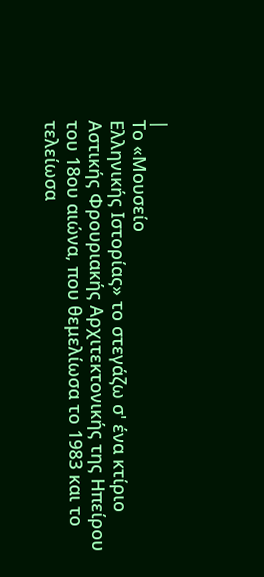|
Το «Μουσείο
Ελληνικής Ιστορίας» το στεγάζω σ' ένα κτίριο
Αστικής Φρουριακής Αρχιτεκτονικής της Ηπείρου
του 18ου αιώνα, που θεμελίωσα το 1983 και το τελείωσα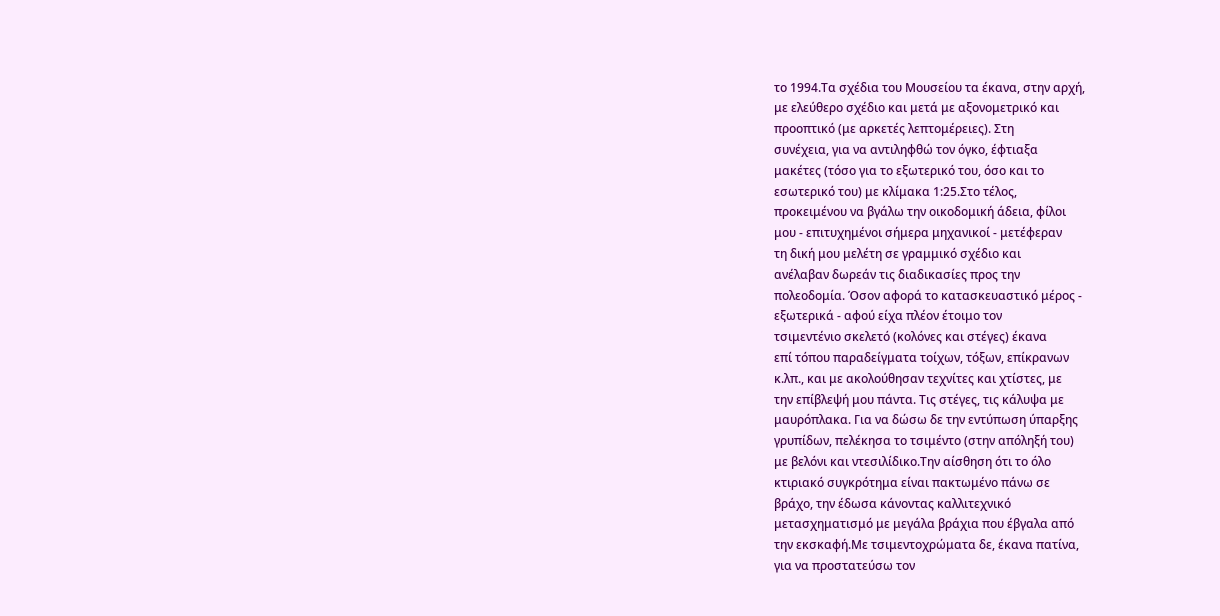το 1994.Τα σχέδια του Μουσείου τα έκανα, στην αρχή,
με ελεύθερο σχέδιο και μετά με αξονομετρικό και
προοπτικό (με αρκετές λεπτομέρειες). Στη
συνέχεια, για να αντιληφθώ τον όγκο, έφτιαξα
μακέτες (τόσο για το εξωτερικό του, όσο και το
εσωτερικό του) με κλίμακα 1:25.Στο τέλος,
προκειμένου να βγάλω την οικοδομική άδεια, φίλοι
μου - επιτυχημένοι σήμερα μηχανικοί - μετέφεραν
τη δική μου μελέτη σε γραμμικό σχέδιο και
ανέλαβαν δωρεάν τις διαδικασίες προς την
πολεοδομία. Όσον αφορά το κατασκευαστικό μέρος -
εξωτερικά - αφού είχα πλέον έτοιμο τον
τσιμεντένιο σκελετό (κολόνες και στέγες) έκανα
επί τόπου παραδείγματα τοίχων, τόξων, επίκρανων
κ.λπ., και με ακολούθησαν τεχνίτες και χτίστες, με
την επίβλεψή μου πάντα. Τις στέγες, τις κάλυψα με
μαυρόπλακα. Για να δώσω δε την εντύπωση ύπαρξης
γρυπίδων, πελέκησα το τσιμέντο (στην απόληξή του)
με βελόνι και ντεσιλίδικο.Την αίσθηση ότι το όλο
κτιριακό συγκρότημα είναι πακτωμένο πάνω σε
βράχο, την έδωσα κάνοντας καλλιτεχνικό
μετασχηματισμό με μεγάλα βράχια που έβγαλα από
την εκσκαφή.Με τσιμεντοχρώματα δε, έκανα πατίνα,
για να προστατεύσω τον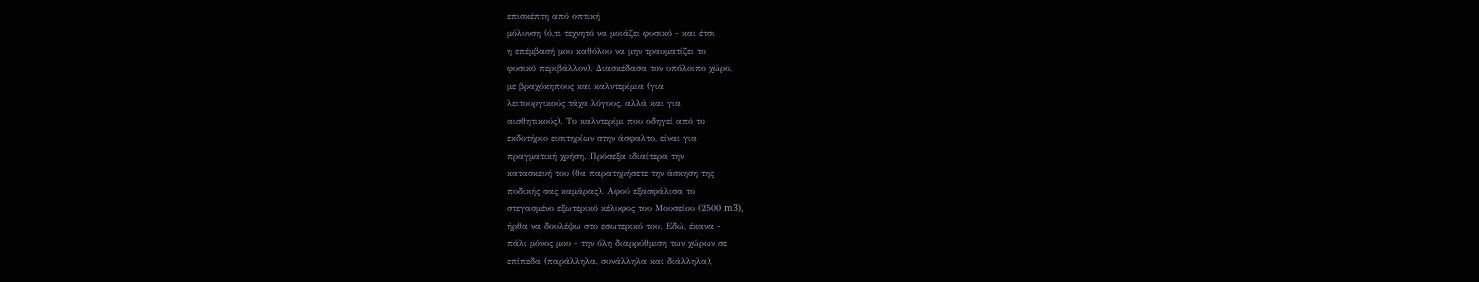επισκέπτη από οπτική
μόλυνση (ό,τι τεχνητό να μοιάζει φυσικό - και έτσι
η επέμβασή μου καθόλου να μην τραυματίζει το
φυσικό περιβάλλον). Διασκέδασα τον υπόλοιπο χώρο,
με βραχόκηπους και καλντερίμια (για
λειτουργικούς τάχα λόγους, αλλά και για
αισθητικούς). Το καλντερίμι που οδηγεί από το
εκδοτήριο εισιτηρίων στην άσφαλτο, είναι για
πραγματική χρήση. Πρόσεξα ιδιαίτερα την
κατασκευή του (θα παρατηρήσετε την άσκηση της
ποδικής σας καμάρας). Αφού εξασφάλισα το
στεγασμένο εξωτερικό κέλυφος του Μουσείου (2500 m3),
ήρθα να δουλέψω στο εσωτερικό του. Εδώ, έκανα -
πάλι μόνος μου - την όλη διαρρύθμιση των χώρων σε
επίπεδα (παράλληλα, συνάλληλα και διάλληλα),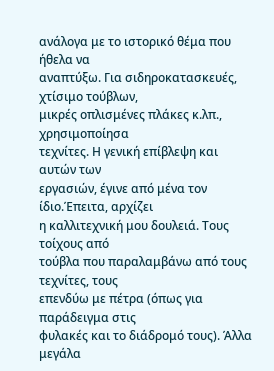ανάλογα με το ιστορικό θέμα που ήθελα να
αναπτύξω. Για σιδηροκατασκευές, χτίσιμο τούβλων,
μικρές οπλισμένες πλάκες κ.λπ., χρησιμοποίησα
τεχνίτες. Η γενική επίβλεψη και αυτών των
εργασιών, έγινε από μένα τον ίδιο.Έπειτα, αρχίζει
η καλλιτεχνική μου δουλειά. Τους τοίχους από
τούβλα που παραλαμβάνω από τους τεχνίτες, τους
επενδύω με πέτρα (όπως για παράδειγμα στις
φυλακές και το διάδρομό τους). Άλλα μεγάλα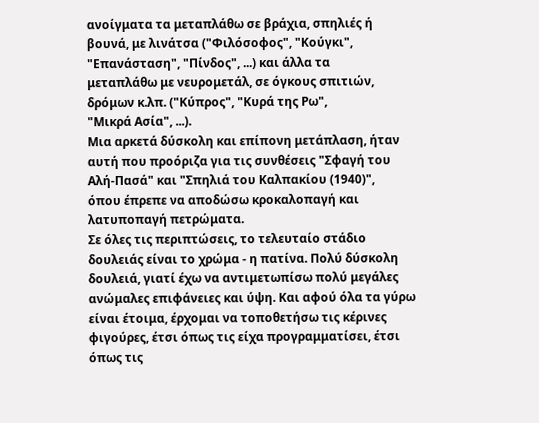ανοίγματα τα μεταπλάθω σε βράχια, σπηλιές ή
βουνά, με λινάτσα ("Φιλόσοφος", "Κούγκι",
"Επανάσταση", "Πίνδος", ...) και άλλα τα
μεταπλάθω με νευρομετάλ, σε όγκους σπιτιών,
δρόμων κ.λπ. ("Κύπρος", "Κυρά της Ρω",
"Μικρά Ασία", ...).
Μια αρκετά δύσκολη και επίπονη μετάπλαση, ήταν
αυτή που προόριζα για τις συνθέσεις "Σφαγή του
Αλή-Πασά" και "Σπηλιά του Καλπακίου (1940)",
όπου έπρεπε να αποδώσω κροκαλοπαγή και
λατυποπαγή πετρώματα.
Σε όλες τις περιπτώσεις, το τελευταίο στάδιο
δουλειάς είναι το χρώμα - η πατίνα. Πολύ δύσκολη
δουλειά, γιατί έχω να αντιμετωπίσω πολύ μεγάλες
ανώμαλες επιφάνειες και ύψη. Και αφού όλα τα γύρω
είναι έτοιμα, έρχομαι να τοποθετήσω τις κέρινες
φιγούρες, έτσι όπως τις είχα προγραμματίσει, έτσι
όπως τις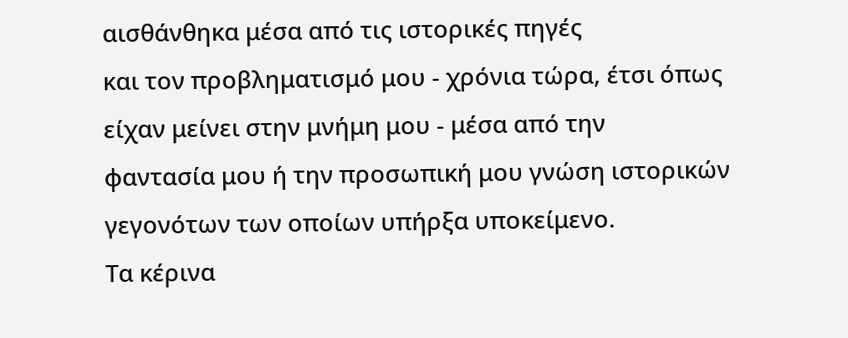αισθάνθηκα μέσα από τις ιστορικές πηγές
και τον προβληματισμό μου - χρόνια τώρα, έτσι όπως
είχαν μείνει στην μνήμη μου - μέσα από την
φαντασία μου ή την προσωπική μου γνώση ιστορικών
γεγονότων των οποίων υπήρξα υποκείμενο.
Τα κέρινα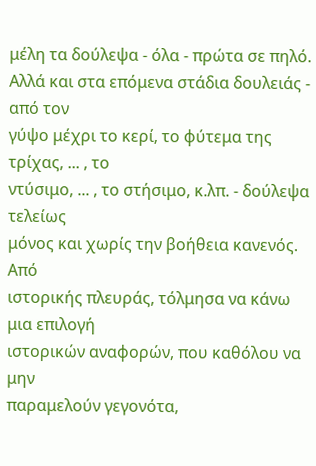μέλη τα δούλεψα - όλα - πρώτα σε πηλό.
Αλλά και στα επόμενα στάδια δουλειάς - από τον
γύψο μέχρι το κερί, το φύτεμα της τρίχας, ... , το
ντύσιμο, ... , το στήσιμο, κ.λπ. - δούλεψα τελείως
μόνος και χωρίς την βοήθεια κανενός. Από
ιστορικής πλευράς, τόλμησα να κάνω μια επιλογή
ιστορικών αναφορών, που καθόλου να μην
παραμελούν γεγονότα,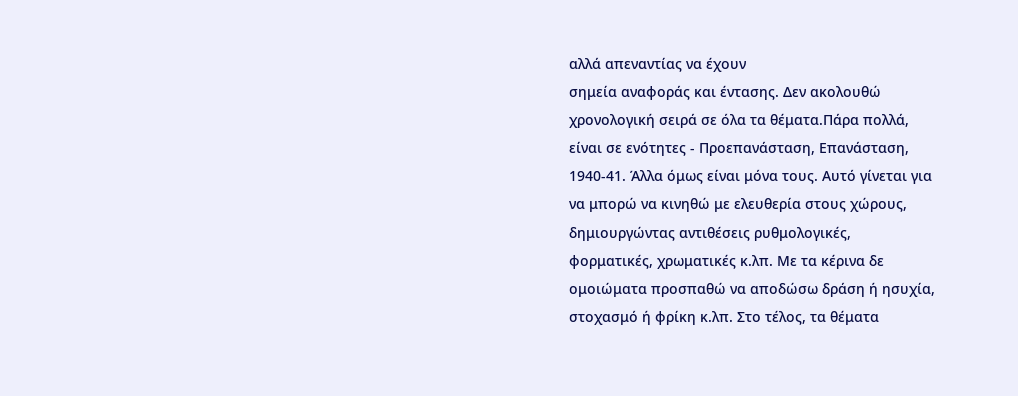αλλά απεναντίας να έχουν
σημεία αναφοράς και έντασης. Δεν ακολουθώ
χρονολογική σειρά σε όλα τα θέματα.Πάρα πολλά,
είναι σε ενότητες - Προεπανάσταση, Επανάσταση,
1940-41. Άλλα όμως είναι μόνα τους. Αυτό γίνεται για
να μπορώ να κινηθώ με ελευθερία στους χώρους,
δημιουργώντας αντιθέσεις ρυθμολογικές,
φορματικές, χρωματικές κ.λπ. Με τα κέρινα δε
ομοιώματα προσπαθώ να αποδώσω δράση ή ησυχία,
στοχασμό ή φρίκη κ.λπ. Στο τέλος, τα θέματα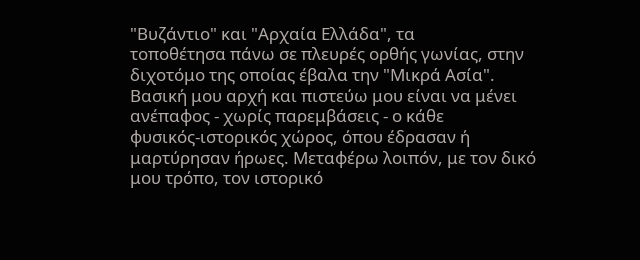"Βυζάντιο" και "Αρχαία Ελλάδα", τα
τοποθέτησα πάνω σε πλευρές ορθής γωνίας, στην
διχοτόμο της οποίας έβαλα την "Μικρά Ασία".
Βασική μου αρχή και πιστεύω μου είναι να μένει
ανέπαφος - χωρίς παρεμβάσεις - ο κάθε
φυσικός-ιστορικός χώρος, όπου έδρασαν ή
μαρτύρησαν ήρωες. Μεταφέρω λοιπόν, με τον δικό
μου τρόπο, τον ιστορικό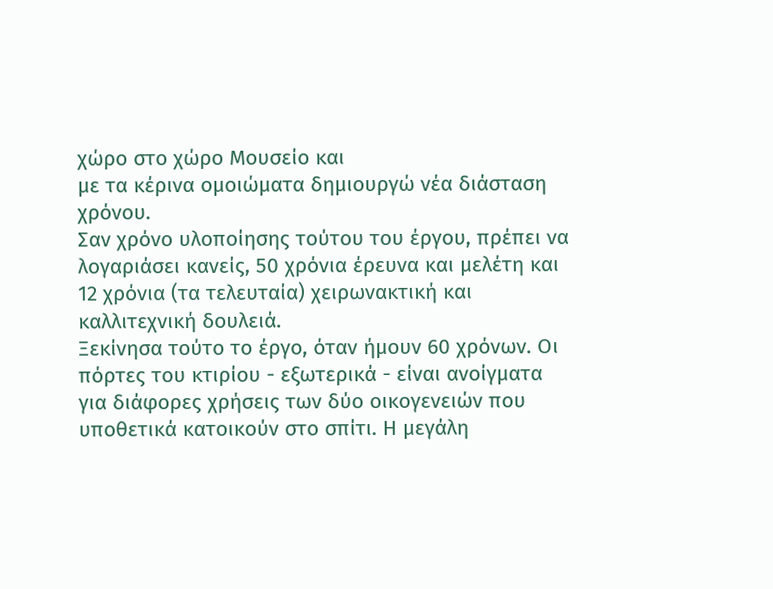χώρο στο χώρο Μουσείο και
με τα κέρινα ομοιώματα δημιουργώ νέα διάσταση
χρόνου.
Σαν χρόνο υλοποίησης τούτου του έργου, πρέπει να
λογαριάσει κανείς, 50 χρόνια έρευνα και μελέτη και
12 χρόνια (τα τελευταία) χειρωνακτική και
καλλιτεχνική δουλειά.
Ξεκίνησα τούτο το έργο, όταν ήμουν 60 χρόνων. Οι
πόρτες του κτιρίου - εξωτερικά - είναι ανοίγματα
για διάφορες χρήσεις των δύο οικογενειών που
υποθετικά κατοικούν στο σπίτι. Η μεγάλη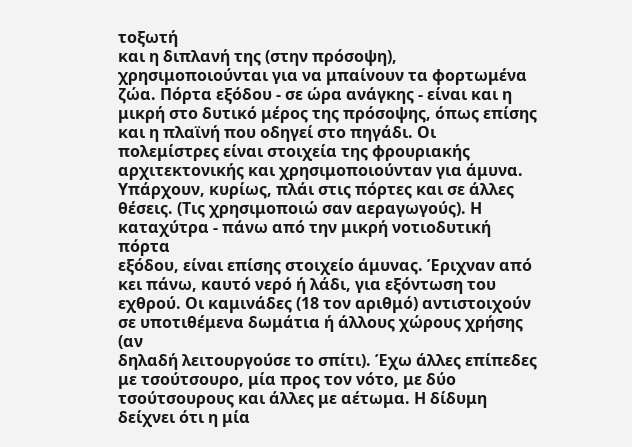τοξωτή
και η διπλανή της (στην πρόσοψη),
χρησιμοποιούνται για να μπαίνουν τα φορτωμένα
ζώα. Πόρτα εξόδου - σε ώρα ανάγκης - είναι και η
μικρή στο δυτικό μέρος της πρόσοψης, όπως επίσης
και η πλαϊνή που οδηγεί στο πηγάδι. Οι
πολεμίστρες είναι στοιχεία της φρουριακής
αρχιτεκτονικής και χρησιμοποιούνταν για άμυνα.
Υπάρχουν, κυρίως, πλάι στις πόρτες και σε άλλες
θέσεις. (Τις χρησιμοποιώ σαν αεραγωγούς). Η
καταχύτρα - πάνω από την μικρή νοτιοδυτική πόρτα
εξόδου, είναι επίσης στοιχείο άμυνας. Έριχναν από
κει πάνω, καυτό νερό ή λάδι, για εξόντωση του
εχθρού. Οι καμινάδες (18 τον αριθμό) αντιστοιχούν
σε υποτιθέμενα δωμάτια ή άλλους χώρους χρήσης (αν
δηλαδή λειτουργούσε το σπίτι). Έχω άλλες επίπεδες
με τσούτσουρο, μία προς τον νότο, με δύο
τσούτσουρους και άλλες με αέτωμα. Η δίδυμη
δείχνει ότι η μία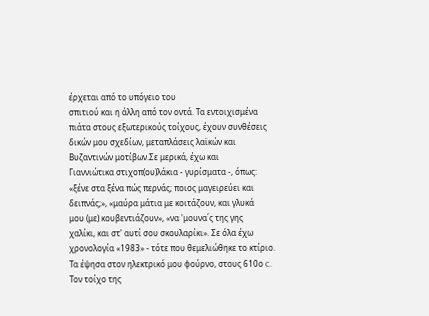έρχεται από το υπόγειο του
σπιτιού και η άλλη από τον οντά. Τα εντοιχισμένα
πιάτα στους εξωτερικούς τοίχους, έχουν συνθέσεις
δικών μου σχεδίων, μεταπλάσεις λαϊκών και
Βυζαντινών μοτίβων.Σε μερικά, έχω και
Γιαννιώτικα στιχοπ(ου)λάκια - γυρίσματα -, όπως:
«ξένε στα ξένα πώς περνάς; ποιος μαγειρεύει και
δειπνάς;», «μαύρα μάτια με κοιτάζουν, και γλυκά
μου (με) κουβεντιάζουν», «να 'μουνα΄ς της γης
χαλίκι, και στ' αυτί σου σκουλαρίκι». Σε όλα έχω
χρονολογία «1983» - τότε που θεμελιώθηκε το κτίριο.
Τα έψησα στον ηλεκτρικό μου φούρνο, στους 610ο C.
Τον τοίχο της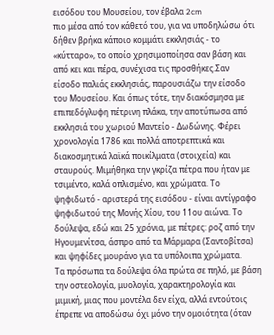εισόδου του Μουσείου, τον έβαλα 2cm
πιο μέσα από τον κάθετό του, για να υποδηλώσω ότι
δήθεν βρήκα κάποιο κομμάτι εκκλησιάς - το
«κύτταρο», το οποίο χρησιμοποίησα σαν βάση και
από κει και πέρα, συνέχισα τις προσθήκες.Σαν
είσοδο παλιάς εκκλησιάς, παρουσιάζω την είσοδο
του Μουσείου. Και όπως τότε, την διακόσμησα με
επιπεδόγλυφη πέτρινη πλάκα, την αποτύπωσα από
εκκλησιά του χωριού Μαντείο - Δωδώνης. Φέρει
χρονολογία 1786 και πολλά αποτρεπτικά και
διακοσμητικά λαϊκά ποικίλματα (στοιχεία) και
σταυρούς. Μιμήθηκα την γκρίζα πέτρα που ήταν με
τσιμέντο, καλά οπλισμένο, και χρώματα. Το
ψηφιδωτό - αριστερά της εισόδου - είναι αντίγραφο
ψηφιδωτού της Μονής Χίου, του 11ου αιώνα. Το
δούλεψα, εδώ και 25 χρόνια, με πέτρες: ροζ από την
Ηγουμενίτσα, άσπρο από τα Μάρμαρα (Σαντοβίτσα)
και ψηφίδες μουράνο για τα υπόλοιπα χρώματα.
Τα πρόσωπα τα δούλεψα όλα πρώτα σε πηλό, με βάση
την οστεολογία, μυολογία, χαρακτηρολογία και
μιμική, μιας που μοντέλα δεν είχα, αλλά εντούτοις
έπρεπε να αποδώσω όχι μόνο την ομοιότητα (όταν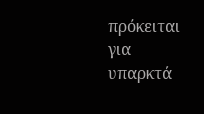πρόκειται για υπαρκτά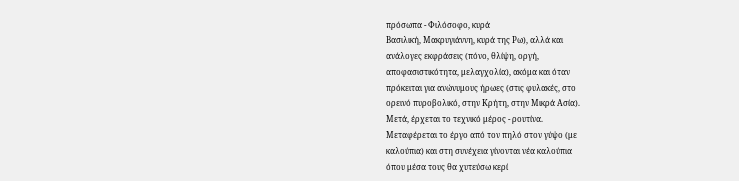πρόσωπα - Φιλόσοφο, κυρά
Βασιλική, Μακρυγιάννη, κυρά της Ρω), αλλά και
ανάλογες εκφράσεις (πόνο, θλίψη, οργή,
αποφασιστικότητα, μελαγχολία), ακόμα και όταν
πρόκειται για ανώνυμους ήρωες (στις φυλακές, στο
ορεινό πυροβολικό, στην Κρήτη, στην Μικρά Ασία).
Μετά, έρχεται το τεχνικό μέρος - ρουτίνα.
Μεταφέρεται το έργο από τον πηλό στον γύψο (με
καλούπια) και στη συνέχεια γίνονται νέα καλούπια
όπου μέσα τους θα χυτεύσω κερί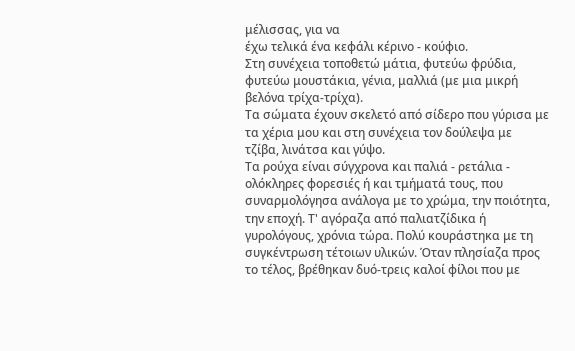μέλισσας, για να
έχω τελικά ένα κεφάλι κέρινο - κούφιο.
Στη συνέχεια τοποθετώ μάτια, φυτεύω φρύδια,
φυτεύω μουστάκια, γένια, μαλλιά (με μια μικρή
βελόνα τρίχα-τρίχα).
Τα σώματα έχουν σκελετό από σίδερο που γύρισα με
τα χέρια μου και στη συνέχεια τον δούλεψα με
τζίβα, λινάτσα και γύψο.
Τα ρούχα είναι σύγχρονα και παλιά - ρετάλια -
ολόκληρες φορεσιές ή και τμήματά τους, που
συναρμολόγησα ανάλογα με το χρώμα, την ποιότητα,
την εποχή. Τ' αγόραζα από παλιατζίδικα ή
γυρολόγους, χρόνια τώρα. Πολύ κουράστηκα με τη
συγκέντρωση τέτοιων υλικών. Όταν πλησίαζα προς
το τέλος, βρέθηκαν δυό-τρεις καλοί φίλοι που με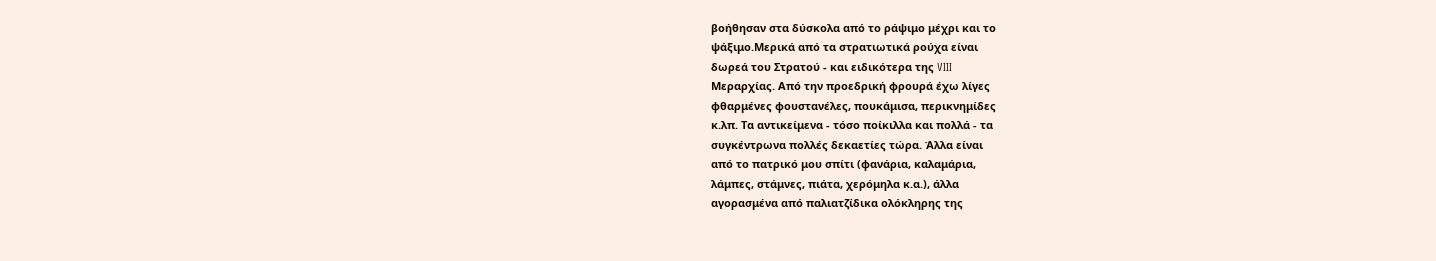βοήθησαν στα δύσκολα από το ράψιμο μέχρι και το
ψάξιμο.Μερικά από τα στρατιωτικά ρούχα είναι
δωρεά του Στρατού - και ειδικότερα της VIII
Μεραρχίας. Από την προεδρική φρουρά έχω λίγες
φθαρμένες φουστανέλες, πουκάμισα, περικνημίδες
κ.λπ. Τα αντικείμενα - τόσο ποίκιλλα και πολλά - τα
συγκέντρωνα πολλές δεκαετίες τώρα. Άλλα είναι
από το πατρικό μου σπίτι (φανάρια, καλαμάρια,
λάμπες, στάμνες, πιάτα, χερόμηλα κ.α.), άλλα
αγορασμένα από παλιατζίδικα ολόκληρης της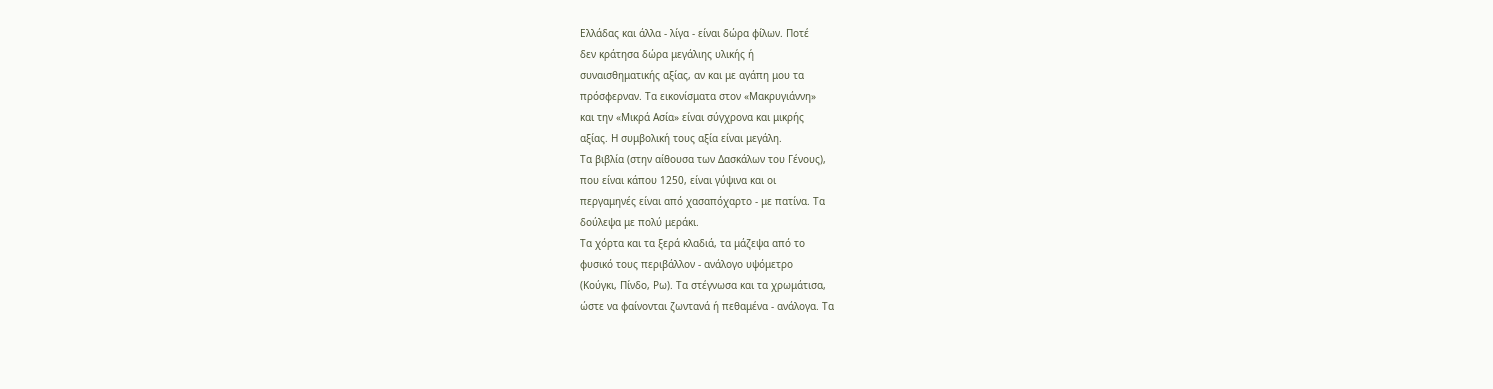Ελλάδας και άλλα - λίγα - είναι δώρα φίλων. Ποτέ
δεν κράτησα δώρα μεγάλιης υλικής ή
συναισθηματικής αξίας, αν και με αγάπη μου τα
πρόσφερναν. Τα εικονίσματα στον «Μακρυγιάννη»
και την «Μικρά Ασία» είναι σύγχρονα και μικρής
αξίας. Η συμβολική τους αξία είναι μεγάλη.
Τα βιβλία (στην αίθουσα των Δασκάλων του Γένους),
που είναι κάπου 1250, είναι γύψινα και οι
περγαμηνές είναι από χασαπόχαρτο - με πατίνα. Τα
δούλεψα με πολύ μεράκι.
Τα χόρτα και τα ξερά κλαδιά, τα μάζεψα από το
φυσικό τους περιβάλλον - ανάλογο υψόμετρο
(Κούγκι, Πίνδο, Ρω). Τα στέγνωσα και τα χρωμάτισα,
ώστε να φαίνονται ζωντανά ή πεθαμένα - ανάλογα. Τα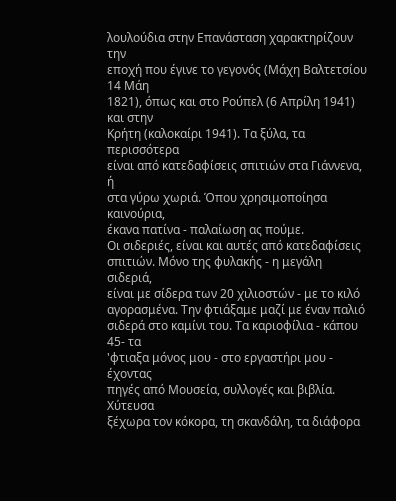λουλούδια στην Επανάσταση χαρακτηρίζουν την
εποχή που έγινε το γεγονός (Μάχη Βαλτετσίου 14 Μάη
1821), όπως και στο Ρούπελ (6 Απρίλη 1941) και στην
Κρήτη (καλοκαίρι 1941). Τα ξύλα, τα περισσότερα
είναι από κατεδαφίσεις σπιτιών στα Γιάννενα, ή
στα γύρω χωριά. Όπου χρησιμοποίησα καινούρια,
έκανα πατίνα - παλαίωση ας πούμε.
Οι σιδεριές, είναι και αυτές από κατεδαφίσεις
σπιτιών. Μόνο της φυλακής - η μεγάλη σιδεριά,
είναι με σίδερα των 20 χιλιοστών - με το κιλό
αγορασμένα. Την φτιάξαμε μαζί με έναν παλιό
σιδερά στο καμίνι του. Τα καριοφίλια - κάπου 45- τα
'φτιαξα μόνος μου - στο εργαστήρι μου - έχοντας
πηγές από Μουσεία, συλλογές και βιβλία. Χύτευσα
ξέχωρα τον κόκορα, τη σκανδάλη, τα διάφορα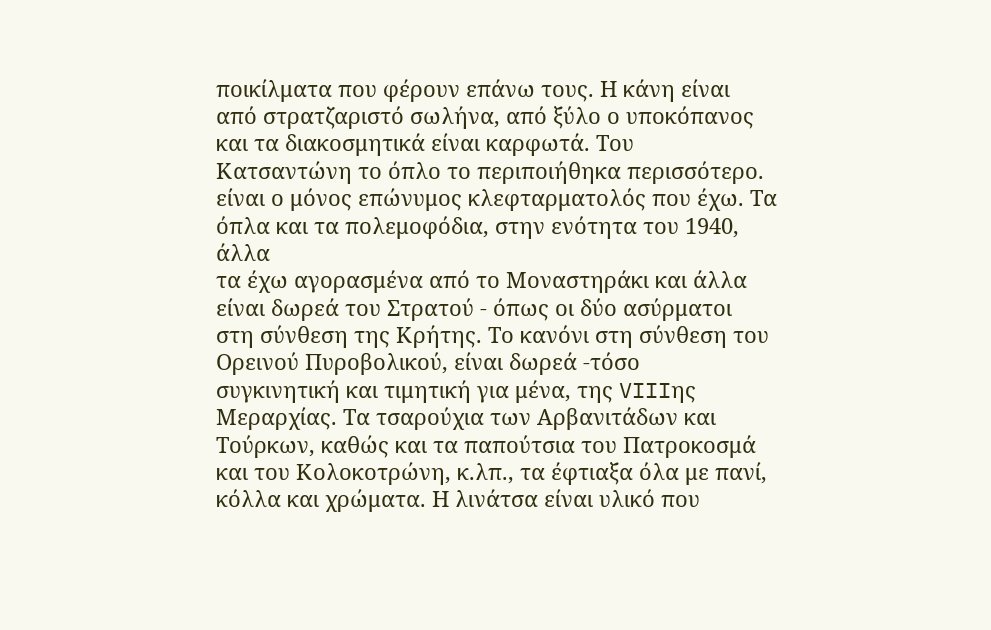ποικίλματα που φέρουν επάνω τους. Η κάνη είναι
από στρατζαριστό σωλήνα, από ξύλο ο υποκόπανος
και τα διακοσμητικά είναι καρφωτά. Του
Κατσαντώνη το όπλο το περιποιήθηκα περισσότερο.
είναι ο μόνος επώνυμος κλεφταρματολός που έχω. Τα
όπλα και τα πολεμοφόδια, στην ενότητα του 1940, άλλα
τα έχω αγορασμένα από το Μοναστηράκι και άλλα
είναι δωρεά του Στρατού - όπως οι δύο ασύρματοι
στη σύνθεση της Κρήτης. Το κανόνι στη σύνθεση του
Ορεινού Πυροβολικού, είναι δωρεά -τόσο
συγκινητική και τιμητική για μένα, της VIIIης
Μεραρχίας. Τα τσαρούχια των Αρβανιτάδων και
Τούρκων, καθώς και τα παπούτσια του Πατροκοσμά
και του Κολοκοτρώνη, κ.λπ., τα έφτιαξα όλα με πανί,
κόλλα και χρώματα. Η λινάτσα είναι υλικό που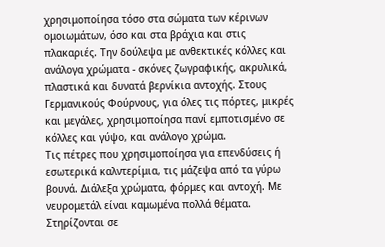χρησιμοποίησα τόσο στα σώματα των κέρινων
ομοιωμάτων, όσο και στα βράχια και στις
πλακαριές. Την δούλεψα με ανθεκτικές κόλλες και
ανάλογα χρώματα - σκόνες ζωγραφικής, ακρυλικά,
πλαστικά και δυνατά βερνίκια αντοχής. Στους
Γερμανικούς Φούρνους, για όλες τις πόρτες, μικρές
και μεγάλες, χρησιμοποίησα πανί εμποτισμένο σε
κόλλες και γύψο, και ανάλογο χρώμα.
Τις πέτρες που χρησιμοποίησα για επενδύσεις ή
εσωτερικά καλντερίμια, τις μάζεψα από τα γύρω
βουνά. Διάλεξα χρώματα, φόρμες και αντοχή. Με
νευρομετάλ είναι καμωμένα πολλά θέματα.
Στηρίζονται σε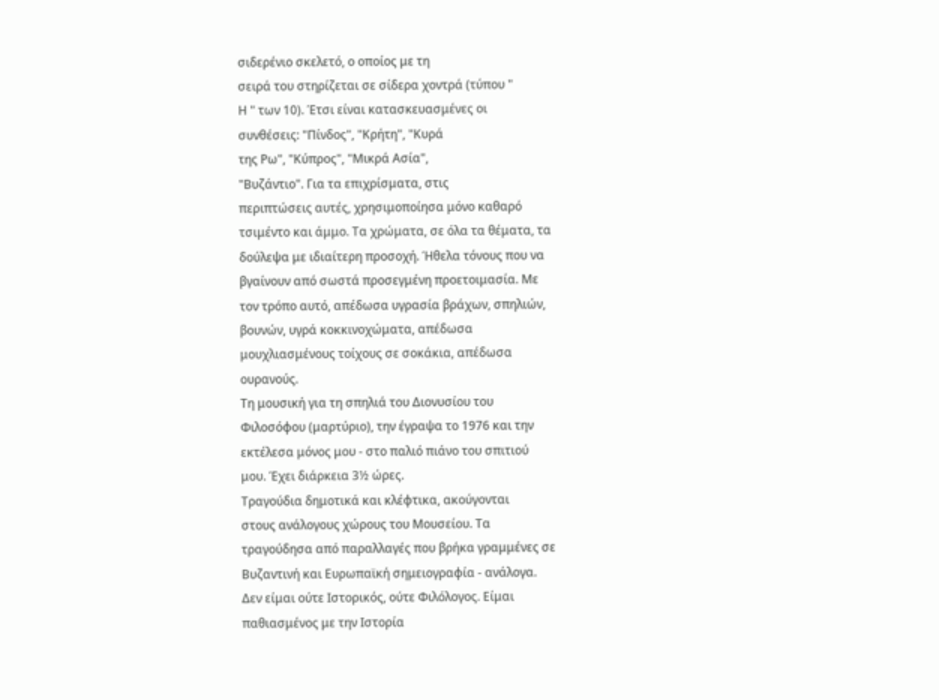σιδερένιο σκελετό, ο οποίος με τη
σειρά του στηρίζεται σε σίδερα χοντρά (τύπου "
Η " των 10). Έτσι είναι κατασκευασμένες οι
συνθέσεις: "Πίνδος", "Κρήτη", "Κυρά
της Ρω", "Κύπρος", "Μικρά Ασία",
"Βυζάντιο". Για τα επιχρίσματα, στις
περιπτώσεις αυτές, χρησιμοποίησα μόνο καθαρό
τσιμέντο και άμμο. Τα χρώματα, σε όλα τα θέματα, τα
δούλεψα με ιδιαίτερη προσοχή. Ήθελα τόνους που να
βγαίνουν από σωστά προσεγμένη προετοιμασία. Με
τον τρόπο αυτό, απέδωσα υγρασία βράχων, σπηλιών,
βουνών, υγρά κοκκινοχώματα, απέδωσα
μουχλιασμένους τοίχους σε σοκάκια, απέδωσα
ουρανούς.
Τη μουσική για τη σπηλιά του Διονυσίου του
Φιλοσόφου (μαρτύριο), την έγραψα το 1976 και την
εκτέλεσα μόνος μου - στο παλιό πιάνο του σπιτιού
μου. Έχει διάρκεια 3½ ώρες.
Τραγούδια δημοτικά και κλέφτικα, ακούγονται
στους ανάλογους χώρους του Μουσείου. Τα
τραγούδησα από παραλλαγές που βρήκα γραμμένες σε
Βυζαντινή και Ευρωπαϊκή σημειογραφία - ανάλογα.
Δεν είμαι ούτε Ιστορικός, ούτε Φιλόλογος. Είμαι
παθιασμένος με την Ιστορία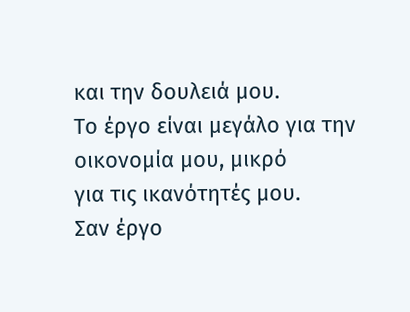και την δουλειά μου.
Το έργο είναι μεγάλο για την οικονομία μου, μικρό
για τις ικανότητές μου.
Σαν έργο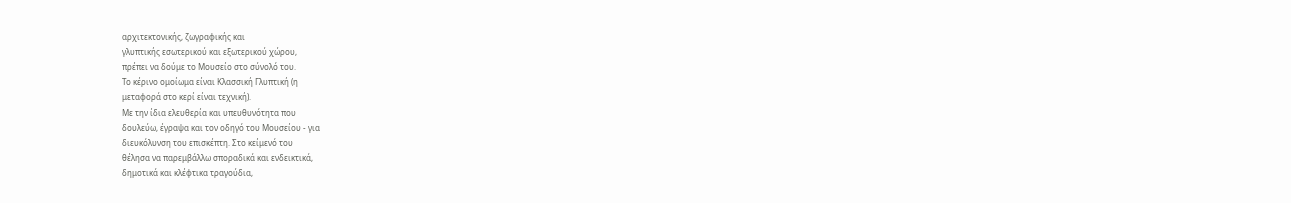αρχιτεκτονικής, ζωγραφικής και
γλυπτικής εσωτερικού και εξωτερικού χώρου,
πρέπει να δούμε το Μουσείο στο σύνολό του.
Το κέρινο ομοίωμα είναι Κλασσική Γλυπτική (η
μεταφορά στο κερί είναι τεχνική).
Με την ίδια ελευθερία και υπευθυνότητα που
δουλεύω, έγραψα και τον οδηγό του Μουσείου - για
διευκόλυνση του επισκέπτη. Στο κείμενό του
θέλησα να παρεμβάλλω σποραδικά και ενδεικτικά,
δημοτικά και κλέφτικα τραγούδια,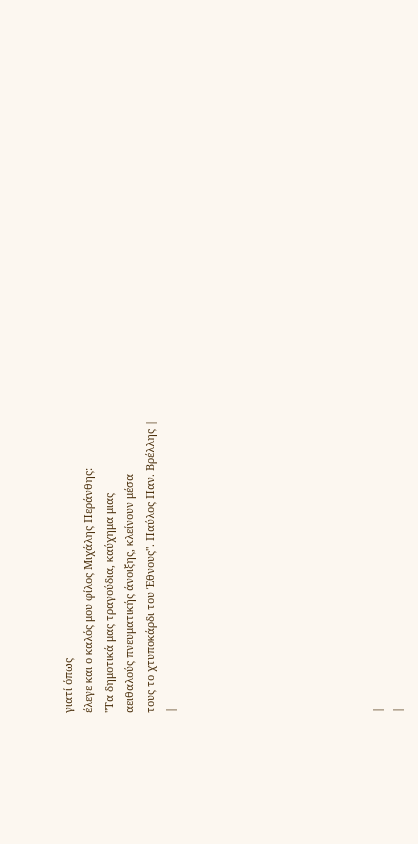γιατί όπως
έλεγε και ο καλός μου φίλος Μιχάλης Περάνθης:
"Τα δημοτικά μας τραγούδια, καύχημα μιας
αειθαλούς πνευματικής άνοιξης, κλείνουν μέσα
τους το χτυποκάρδι του Έθνους". Παύλος Παν. Βρέλλης |
|









|
|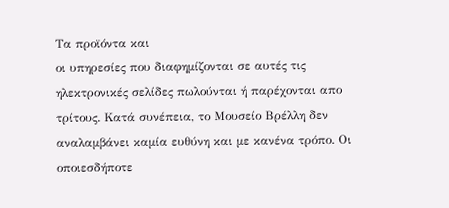Τα προϊόντα και
οι υπηρεσίες που διαφημίζονται σε αυτές τις
ηλεκτρονικές σελίδες πωλούνται ή παρέχονται απο
τρίτους. Κατά συνέπεια, το Μουσείο Βρέλλη δεν
αναλαμβάνει καμία ευθύνη και με κανένα τρόπο. Οι
οποιεσδήποτε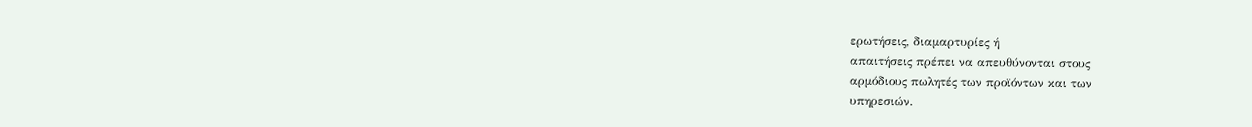ερωτήσεις, διαμαρτυρίες ή
απαιτήσεις πρέπει να απευθύνονται στους
αρμόδιους πωλητές των προϊόντων και των
υπηρεσιών.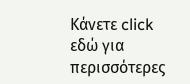Κάνετε click εδώ για περισσότερες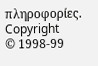πληροφορίες.
Copyright
© 1998-99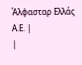Άλφασταρ Ελλάς Α.Ε. |
|